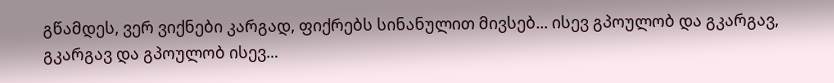გწამდეს, ვერ ვიქნები კარგად, ფიქრებს სინანულით მივსებ... ისევ გპოულობ და გკარგავ, გკარგავ და გპოულობ ისევ...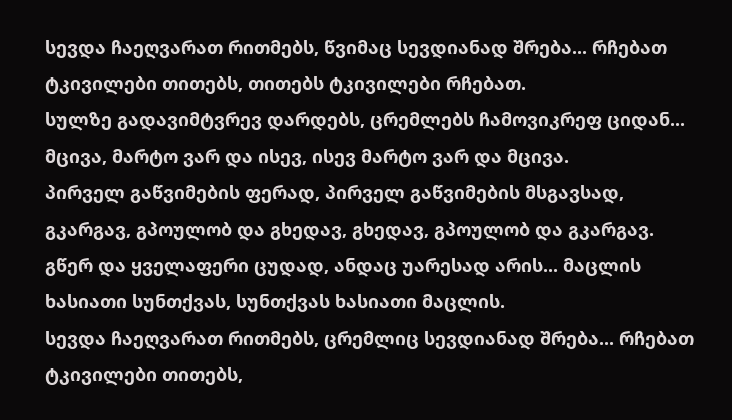სევდა ჩაეღვარათ რითმებს, წვიმაც სევდიანად შრება... რჩებათ ტკივილები თითებს, თითებს ტკივილები რჩებათ.
სულზე გადავიმტვრევ დარდებს, ცრემლებს ჩამოვიკრეფ ციდან... მცივა, მარტო ვარ და ისევ, ისევ მარტო ვარ და მცივა.
პირველ გაწვიმების ფერად, პირველ გაწვიმების მსგავსად, გკარგავ, გპოულობ და გხედავ, გხედავ, გპოულობ და გკარგავ.
გწერ და ყველაფერი ცუდად, ანდაც უარესად არის... მაცლის ხასიათი სუნთქვას, სუნთქვას ხასიათი მაცლის.
სევდა ჩაეღვარათ რითმებს, ცრემლიც სევდიანად შრება... რჩებათ ტკივილები თითებს,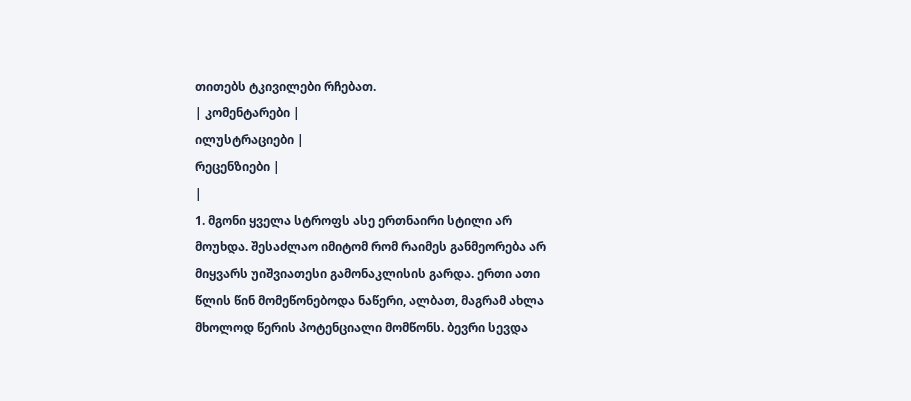თითებს ტკივილები რჩებათ.
| კომენტარები |
ილუსტრაციები |
რეცენზიები |
|
1. მგონი ყველა სტროფს ასე ერთნაირი სტილი არ მოუხდა. შესაძლაო იმიტომ რომ რაიმეს განმეორება არ მიყვარს უიშვიათესი გამონაკლისის გარდა. ერთი ათი წლის წინ მომეწონებოდა ნაწერი, ალბათ, მაგრამ ახლა მხოლოდ წერის პოტენციალი მომწონს. ბევრი სევდა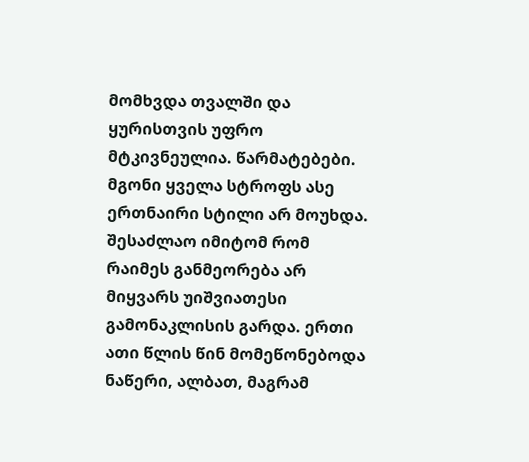მომხვდა თვალში და ყურისთვის უფრო მტკივნეულია. წარმატებები. მგონი ყველა სტროფს ასე ერთნაირი სტილი არ მოუხდა. შესაძლაო იმიტომ რომ რაიმეს განმეორება არ მიყვარს უიშვიათესი გამონაკლისის გარდა. ერთი ათი წლის წინ მომეწონებოდა ნაწერი, ალბათ, მაგრამ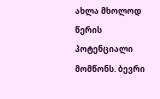ახლა მხოლოდ წერის პოტენციალი მომწონს. ბევრი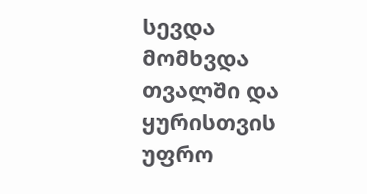სევდა მომხვდა თვალში და ყურისთვის უფრო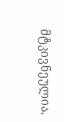მტკივნეულია.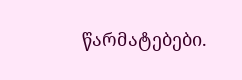წარმატებები.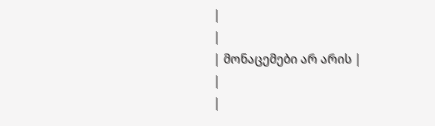|
|
| მონაცემები არ არის |
|
|